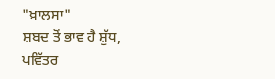"ਖ਼ਾਲਸਾ"
ਸ਼ਬਦ ਤੋਂ ਭਾਵ ਹੈ ਸ਼ੁੱਧ, ਪਵਿੱਤਰ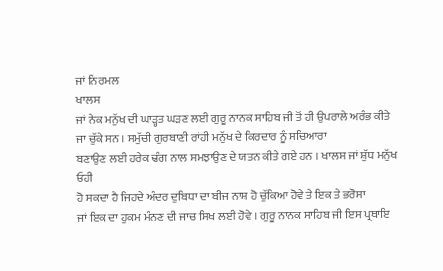ਜਾਂ ਨਿਰਮਲ
ਖਾਲਸ
ਜਾਂ ਨੇਕ ਮਨੁੱਖ ਦੀ ਘਾੜ੍ਹਤ ਘੜਣ ਲਈ ਗੁਰੂ ਨਾਨਕ ਸਾਹਿਬ ਜੀ ਤੋਂ ਹੀ ਉਪਰਾਲੇ ਅਰੰਭ ਕੀਤੇ
ਜਾ ਚੁੱਕੇ ਸਨ । ਸਮੁੱਚੀ ਗੁਰਬਾਣੀ ਰਾਂਹੀ ਮਨੁੱਖ ਦੇ ਕਿਰਦਾਰ ਨੂੰ ਸਚਿਆਰਾ
ਬਣਾਉਣ ਲਈ ਹਰੇਕ ਢੰਗ ਨਾਲ ਸਮਝਾਉਣ ਦੇ ਯਤਨ ਕੀਤੇ ਗਏ ਹਨ । ਖਾਲਸ ਜਾਂ ਸ਼ੁੱਧ ਮਨੁੱਖ ਓਹੀ
ਹੋ ਸਕਦਾ ਹੈ ਜਿਹਦੇ ਅੰਦਰ ਦੁਬਿਧਾ ਦਾ ਬੀਜ ਨਾਸ਼ ਹੋ ਚੁੱਕਿਆ ਹੋਵੇ ਤੇ ਇਕ ਤੇ ਭਰੋਸਾ
ਜਾਂ ਇਕ ਦਾ ਹੁਕਮ ਮੰਨਣ ਦੀ ਜਾਚ ਸਿਖ ਲਈ ਹੋਵੇ । ਗੁਰੂ ਨਾਨਕ ਸਾਹਿਬ ਜੀ ਇਸ ਪ੍ਰਥਾਇ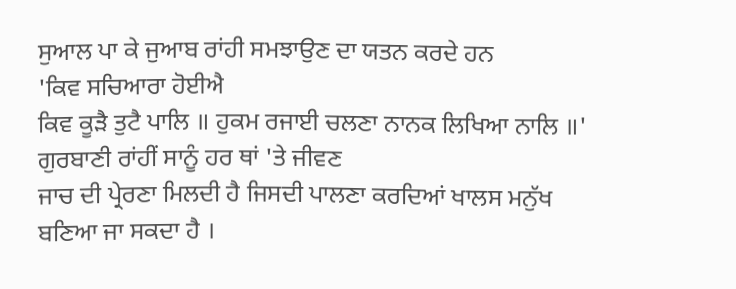ਸੁਆਲ ਪਾ ਕੇ ਜੁਆਬ ਰਾਂਹੀ ਸਮਝਾਉਣ ਦਾ ਯਤਨ ਕਰਦੇ ਹਨ
'ਕਿਵ ਸਚਿਆਰਾ ਹੋਈਐ
ਕਿਵ ਕੂੜੈ ਤੁਟੈ ਪਾਲਿ ॥ ਹੁਕਮ ਰਜਾਈ ਚਲਣਾ ਨਾਨਕ ਲਿਖਿਆ ਨਾਲਿ ॥'
ਗੁਰਬਾਣੀ ਰਾਂਹੀਂ ਸਾਨੂੰ ਹਰ ਥਾਂ 'ਤੇ ਜੀਵਣ
ਜਾਚ ਦੀ ਪ੍ਰੇਰਣਾ ਮਿਲਦੀ ਹੈ ਜਿਸਦੀ ਪਾਲਣਾ ਕਰਦਿਆਂ ਖਾਲਸ ਮਨੁੱਖ ਬਣਿਆ ਜਾ ਸਕਦਾ ਹੈ ।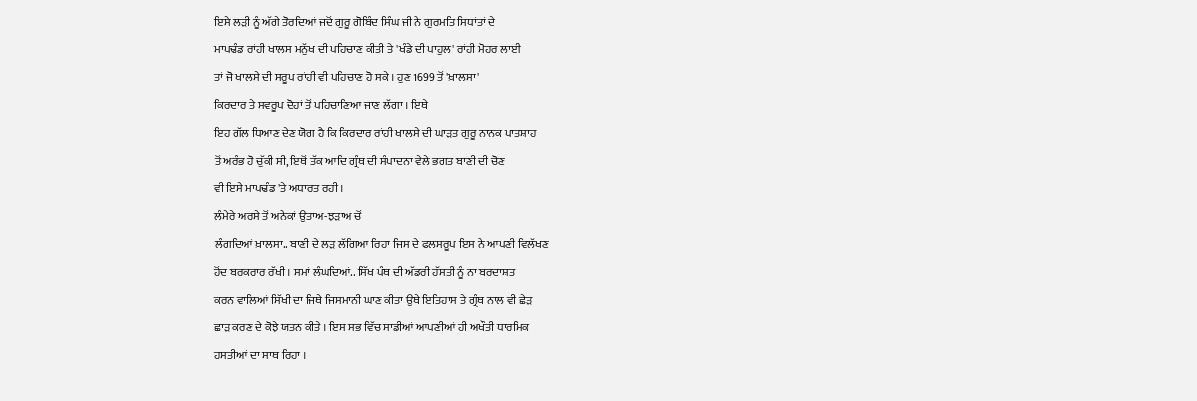ਇਸੇ ਲੜੀ ਨੂੰ ਅੱਗੇ ਤੋਰਦਿਆਂ ਜਦੋਂ ਗੁਰੂ ਗੋਬਿੰਦ ਸਿੰਘ ਜੀ ਨੇ ਗੁਰਮਤਿ ਸਿਧਾਂਤਾਂ ਦੇ
ਮਾਪਢੰਡ ਰਾਂਹੀ ਖਾਲਸ ਮਨੁੱਖ ਦੀ ਪਹਿਚਾਣ ਕੀਤੀ ਤੇ 'ਖੰਡੇ ਦੀ ਪਾਹੁਲ' ਰਾਂਹੀ ਮੋਹਰ ਲਾਈ
ਤਾਂ ਜੋ ਖਾਲਸੇ ਦੀ ਸਰੂਪ ਰਾਂਹੀ ਵੀ ਪਹਿਚਾਣ ਹੋ ਸਕੇ । ਹੁਣ 1699 ਤੋਂ 'ਖ਼ਾਲਸਾ'
ਕਿਰਦਾਰ ਤੇ ਸਵਰੂਪ ਦੋਹਾਂ ਤੋਂ ਪਹਿਚਾਣਿਆ ਜਾਣ ਲੱਗਾ । ਇਥੇ
ਇਹ ਗੱਲ ਧਿਆਣ ਦੇਣ ਯੋਗ ਹੈ ਕਿ ਕਿਰਦਾਰ ਰਾਂਹੀ ਖਾਲਸੇ ਦੀ ਘਾੜਤ ਗੁਰੂ ਨਾਨਕ ਪਾਤਸ਼ਾਹ
ਤੋਂ ਅਰੰਭ ਹੋ ਚੁੱਕੀ ਸੀ, ਇਥੋਂ ਤੱਕ ਆਦਿ ਗ੍ਰੰਥ ਦੀ ਸੰਪਾਦਨਾ ਵੇਲੇ ਭਗਤ ਬਾਣੀ ਦੀ ਚੋਣ
ਵੀ ਇਸੇ ਮਾਪਢੰਡ 'ਤੇ ਅਧਾਰਤ ਰਹੀ ।
ਲੰਮੇਰੇ ਅਰਸੇ ਤੋਂ ਅਨੇਕਾਂ ਉਤਾਅ-ਝੜਾਅ ਚੋਂ
ਲੰਗਦਿਆਂ ਖ਼ਾਲਸਾ.. ਬਾਣੀ ਦੇ ਲੜ ਲੱਗਿਆ ਰਿਹਾ ਜਿਸ ਦੇ ਫਲਸਰੂਪ ਇਸ ਨੇ ਆਪਣੀ ਵਿਲੱਖਣ
ਹੋਂਦ ਬਰਕਰਾਰ ਰੱਖੀ । ਸਮਾਂ ਲੰਘਦਿਆਂ.. ਸਿੱਖ ਪੰਥ ਦੀ ਅੱਡਰੀ ਹੱਸਤੀ ਨੂੰ ਨਾ ਬਰਦਾਸ਼ਤ
ਕਰਨ ਵਾਲਿਆਂ ਸਿੱਖੀ ਦਾ ਜਿਥੇ ਜਿਸਮਾਨੀ ਘਾਣ ਕੀਤਾ ਉਥੇ ਇਤਿਹਾਸ ਤੇ ਗ੍ਰੰਥ ਨਾਲ ਵੀ ਛੇੜ
ਛਾੜ ਕਰਣ ਦੇ ਕੋਝੇ ਯਤਨ ਕੀਤੇ । ਇਸ ਸਭ ਵਿੱਚ ਸਾਡੀਆਂ ਆਪਣੀਆਂ ਹੀ ਅਖੌਤੀ ਧਾਰਮਿਕ
ਹਸਤੀਆਂ ਦਾ ਸਾਥ ਰਿਹਾ ।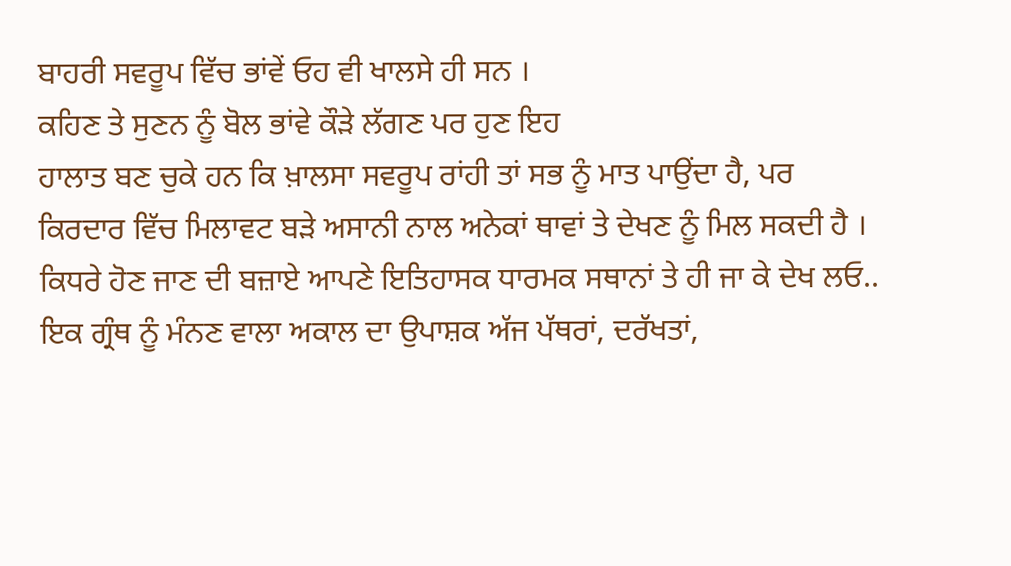ਬਾਹਰੀ ਸਵਰੂਪ ਵਿੱਚ ਭਾਂਵੇਂ ਓਹ ਵੀ ਖਾਲਸੇ ਹੀ ਸਨ ।
ਕਹਿਣ ਤੇ ਸੁਣਨ ਨੂੰ ਬੋਲ ਭਾਂਵੇ ਕੌੜੇ ਲੱਗਣ ਪਰ ਹੁਣ ਇਹ
ਹਾਲਾਤ ਬਣ ਚੁਕੇ ਹਨ ਕਿ ਖ਼ਾਲਸਾ ਸਵਰੂਪ ਰਾਂਹੀ ਤਾਂ ਸਭ ਨੂੰ ਮਾਤ ਪਾਉਂਦਾ ਹੈ, ਪਰ
ਕਿਰਦਾਰ ਵਿੱਚ ਮਿਲਾਵਟ ਬੜੇ ਅਸਾਨੀ ਨਾਲ ਅਨੇਕਾਂ ਥਾਵਾਂ ਤੇ ਦੇਖਣ ਨੂੰ ਮਿਲ ਸਕਦੀ ਹੈ ।
ਕਿਧਰੇ ਹੋਣ ਜਾਣ ਦੀ ਬਜ਼ਾਏ ਆਪਣੇ ਇਤਿਹਾਸਕ ਧਾਰਮਕ ਸਥਾਨਾਂ ਤੇ ਹੀ ਜਾ ਕੇ ਦੇਖ ਲਓ..
ਇਕ ਗ੍ਰੰਥ ਨੂੰ ਮੰਨਣ ਵਾਲਾ ਅਕਾਲ ਦਾ ਉਪਾਸ਼ਕ ਅੱਜ ਪੱਥਰਾਂ, ਦਰੱਖਤਾਂ,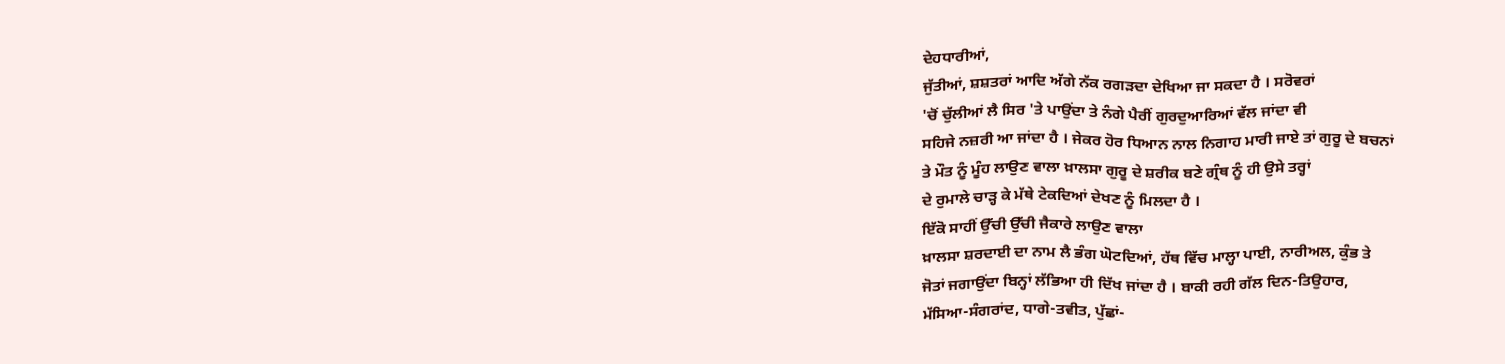ਦੇਹਧਾਰੀਆਂ,
ਜੁੱਤੀਆਂ, ਸ਼ਸ਼ਤਰਾਂ ਆਦਿ ਅੱਗੇ ਨੱਕ ਰਗੜਦਾ ਦੇਖਿਆ ਜਾ ਸਕਦਾ ਹੈ । ਸਰੋਵਰਾਂ
'ਚੋਂ ਚੁੱਲੀਆਂ ਲੈ ਸਿਰ 'ਤੇ ਪਾਉਂਦਾ ਤੇ ਨੰਗੇ ਪੈਰੀਂ ਗੁਰਦੁਆਰਿਆਂ ਵੱਲ ਜਾਂਦਾ ਵੀ
ਸਹਿਜੇ ਨਜ਼ਰੀ ਆ ਜਾਂਦਾ ਹੈ । ਜੇਕਰ ਹੋਰ ਧਿਆਨ ਨਾਲ ਨਿਗਾਹ ਮਾਰੀ ਜਾਏ ਤਾਂ ਗੁਰੂ ਦੇ ਬਚਨਾਂ
ਤੇ ਮੌਤ ਨੂੰ ਮੂੰਹ ਲਾਉਣ ਵਾਲਾ ਖ਼ਾਲਸਾ ਗੁਰੂ ਦੇ ਸ਼ਰੀਕ ਬਣੇ ਗ੍ਰੰਥ ਨੂੰ ਹੀ ਉਸੇ ਤਰ੍ਹਾਂ
ਦੇ ਰੁਮਾਲੇ ਚਾੜ੍ਹ ਕੇ ਮੱਥੇ ਟੇਕਦਿਆਂ ਦੇਖਣ ਨੂੰ ਮਿਲਦਾ ਹੈ ।
ਇੱਕੋ ਸਾਹੀਂ ਉੱਚੀ ਉੱਚੀ ਜੈਕਾਰੇ ਲਾਉਣ ਵਾਲਾ
ਖ਼ਾਲਸਾ ਸ਼ਰਦਾਈ ਦਾ ਨਾਮ ਲੈ ਭੰਗ ਘੋਟਦਿਆਂ, ਹੱਥ ਵਿੱਚ ਮਾਲ੍ਹਾ ਪਾਈ, ਨਾਰੀਅਲ, ਕੁੰਭ ਤੇ
ਜੋਤਾਂ ਜਗਾਉਂਦਾ ਬਿਨ੍ਹਾਂ ਲੱਭਿਆ ਹੀ ਦਿੱਖ ਜਾਂਦਾ ਹੈ । ਬਾਕੀ ਰਹੀ ਗੱਲ ਦਿਨ-ਤਿਉਹਾਰ,
ਮੱਸਿਆ-ਸੰਗਰਾਂਦ, ਧਾਗੇ-ਤਵੀਤ, ਪੁੱਛਾਂ-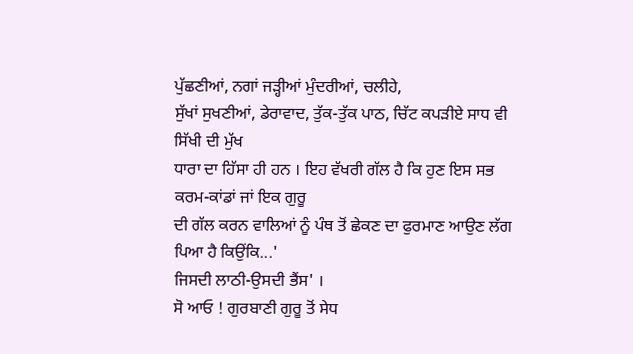ਪੁੱਛਣੀਆਂ, ਨਗਾਂ ਜੜ੍ਹੀਆਂ ਮੁੰਦਰੀਆਂ, ਚਲੀਹੇ,
ਸੁੱਖਾਂ ਸੁਖਣੀਆਂ, ਡੇਰਾਵਾਦ, ਤੁੱਕ-ਤੁੱਕ ਪਾਠ, ਚਿੱਟ ਕਪੜੀਏ ਸਾਧ ਵੀ ਸਿੱਖੀ ਦੀ ਮੁੱਖ
ਧਾਰਾ ਦਾ ਹਿੱਸਾ ਹੀ ਹਨ । ਇਹ ਵੱਖਰੀ ਗੱਲ ਹੈ ਕਿ ਹੁਣ ਇਸ ਸਭ ਕਰਮ-ਕਾਂਡਾਂ ਜਾਂ ਇਕ ਗੁਰੂ
ਦੀ ਗੱਲ ਕਰਨ ਵਾਲਿਆਂ ਨੂੰ ਪੰਥ ਤੋਂ ਛੇਕਣ ਦਾ ਫੁਰਮਾਣ ਆਉਣ ਲੱਗ ਪਿਆ ਹੈ ਕਿਉਂਕਿ...'
ਜਿਸਦੀ ਲਾਠੀ-ਉਸਦੀ ਭੈਂਸ' ।
ਸੋ ਆਓ ! ਗੁਰਬਾਣੀ ਗੁਰੂ ਤੋਂ ਸੇਧ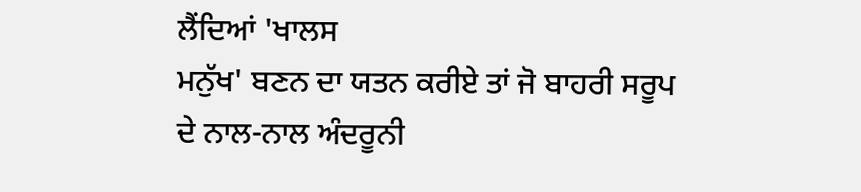ਲੈਂਦਿਆਂ 'ਖਾਲਸ
ਮਨੁੱਖ' ਬਣਨ ਦਾ ਯਤਨ ਕਰੀਏ ਤਾਂ ਜੋ ਬਾਹਰੀ ਸਰੂਪ ਦੇ ਨਾਲ-ਨਾਲ ਅੰਦਰੂਨੀ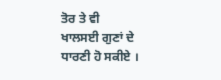ਤੋਰ ਤੇ ਵੀ
ਖਾਲਸਈ ਗੁਣਾਂ ਦੇ ਧਾਰਣੀ ਹੋ ਸਕੀਏ ।